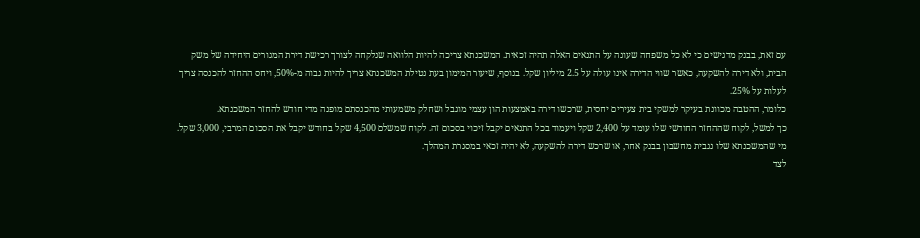עם זאת, בבנק מדגישים כי לא כל משפחה שעונה על התנאים האלה תהיה זכאית. המשכנתא צריכה להיות הלוואה שנלקחה לצורך רכישת דירת המגורים היחידה של משק הבית, ולא דירה להשקעה, כאשר שווי הדירה אינו עולה על 2.5 מיליון שקל. בנוסף, שיעור המימון בעת נטילת המשכנתא צריך להיות גבוה מ-50%, ויחס ההחזר להכנסה צריך לעלות על 25%.
כלומר, ההטבה מכוונת בעיקר למשקי בית צעירים יחסית, שרכשו דירה באמצעות הון עצמי מוגבל ושחלק משמעותי מהכנסתם מופנה מדי חודש להחזר המשכנתא.
כך למשל, לקוח שההחזר החודשי שלו עומד על 2,400 שקל ויעמוד בכל התנאים יקבל זיכוי בסכום זה. לקוח שמשלם 4,500 שקל בחודש יקבל את הסכום המרבי, 3,000 שקל. מי שהמשכנתא שלו נגבית מחשבון בבנק אחר, או שרכש דירה להשקעה, לא יהיה זכאי במסגרת המהלך.
לצד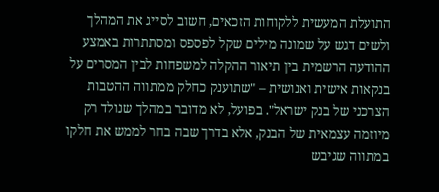התועלת המעשית ללקוחות הזכאים, חשוב לסייג את המהלך ולשים דגש על שמונה מילים שקל לפספס ומסתתרות באמצע ההודעה הרשמית בין תיאור ההקלה למשפחות לבין המסרים על בנקאות אישית ואנושית – "שתוענק כחלק ממתווה ההטבות הצרכני של בנק ישראל". בפועל, לא מדובר במהלך שנולד רק מיוזמה עצמאית של הבנק, אלא בדרך שבה בחר לממש את חלקו במתווה שגיבש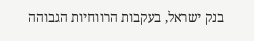בנק ישראל, בעקבות הרווחיות הגבוהה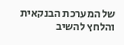של המערכת הבנקאית והלחץ להשיב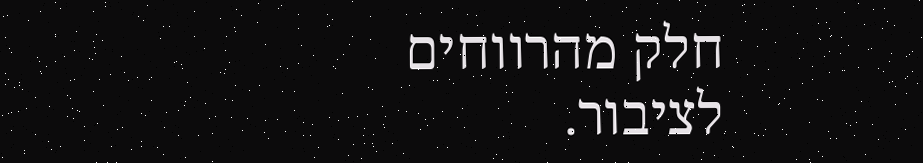חלק מהרווחים לציבור.